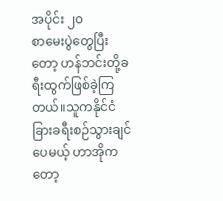အပိုင်း ၂၀
စာမေးပွဲတွေပြီးတော့ ဟန်ဘင်းတို့ခရီးထွက်ဖြစ်ခဲ့ကြတယ်။သူကနိုင်ငံခြားခရီးစဉ်သွားချင်ပေမယ့် ဟာအိုကတော့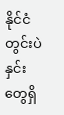နိုင်ငံတွင်းပဲ နှင်းတွေရှိ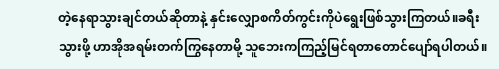တဲ့နေရာသွားချင်တယ်ဆိုတာနဲ့ နှင်းလျှောစကိတ်ကွင်းကိုပဲရွေးဖြစ်သွားကြတယ်။ခရီးသွားဖို့ ဟာအိုအရမ်းတက်ကြွနေတာမို့ သူဘေးကကြည့်မြင်ရတာတောင်ပျော်ရပါတယ်။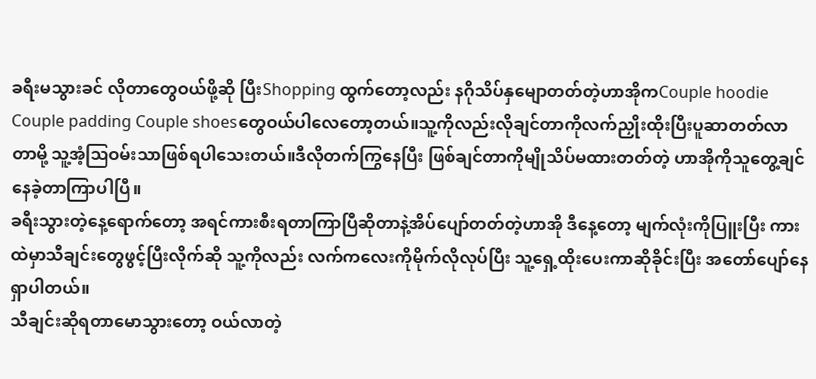ခရီးမသွားခင် လိုတာတွေဝယ်ဖို့ဆို ပြီးShopping ထွက်တော့လည်း နဂိုသိပ်နှမျောတတ်တဲ့ဟာအိုကCouple hoodie Couple padding Couple shoesတွေဝယ်ပါလေတော့တယ်။သူ့ကိုလည်းလိုချင်တာကိုလက်ညှိုးထိုးပြီးပူဆာတတ်လာတာမို့ သူ့အံ့ဩဝမ်းသာဖြစ်ရပါသေးတယ်။ဒီလိုတက်ကြွနေပြီး ဖြစ်ချင်တာကိုမျိုသိပ်မထားတတ်တဲ့ ဟာအိုကိုသူတွေ့ချင်နေခဲ့တာကြာပါပြီ။
ခရီးသွားတဲ့နေ့ရောက်တော့ အရင်ကားစီးရတာကြာပြီဆိုတာနဲ့အိပ်ပျော်တတ်တဲ့ဟာအို ဒီနေ့တော့ မျက်လုံးကိုပြူးပြီး ကားထဲမှာသီချင်းတွေဖွင့်ပြီးလိုက်ဆို သူ့ကိုလည်း လက်ကလေးကိုမိုက်လိုလုပ်ပြီး သူ့ရှေ့ထိုးပေးကာဆိုခိုင်းပြီး အတော်ပျော်နေရှာပါတယ်။
သီချင်းဆိုရတာမောသွားတော့ ဝယ်လာတဲ့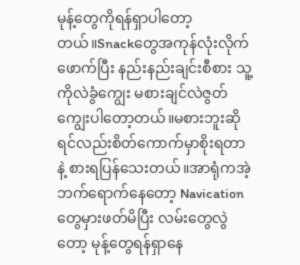မုန့်တွေကိုရန်ရှာပါတော့တယ်။Snackတွေအကုန်လုံးလိုက်ဖောက်ပြီး နည်းနည်းချင်းစီစား သူ့ကိုလဲခွံကျွေး မစားချင်လဲဇွတ်ကျွေးပါတော့တယ်။မစားဘူးဆိုရင်လည်းစိတ်ကောက်မှာစိုးရတာနဲ့ စားရပြန်သေးတယ်။အာရုံကအဲ့ဘက်ရောက်နေတော့ Navication တွေမှားဖတ်မိပြီး လမ်းတွေလွဲတော့ မုန့်တွေရန်ရှာနေ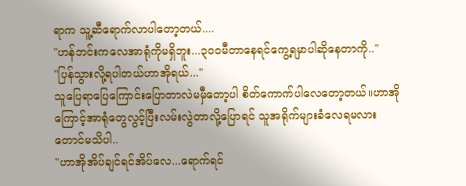ရာက သူ့ဆီရောက်လာပါတော့တယ်....
"ဟန်ဘင်းကလေအာရုံကိုမရှိဘူး...၃၀၀မီတာနေရင်ကွေ့ရမှာပါဆိုနေတာကို..''
"ပြန်သွားလို့ရပါတယ်ဟာအိုရယ်...''
သူပြေရာပြေကြောင်းပြောတာလဲမမှီတော့ပါ စိတ်ကောက်ပါလေတော့တယ်။ဟာအိုကြောင့်အာရုံတွေလွင့်ပြီးလမ်းလွဲတာလို့ပြောရင် သူအရိုက်များခံလေရမလားတောင်မသိပါ..
"ဟာအိုအိပ်ချင်ရင်အိပ်လေ...ရောက်ရင်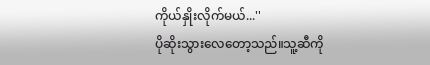ကိုယ်နှိုးလိုက်မယ်...''
ပိုဆိုးသွားလေတော့သည်။သူ့ဆီကို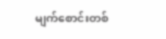မျက်စောင်းတစ်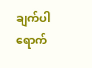ချက်ပါရောက်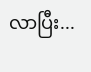လာပြီး...